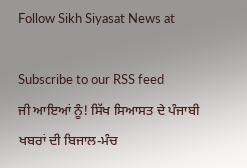Follow Sikh Siyasat News at

Subscribe to our RSS feed
ਜੀ ਆਇਆਂ ਨੂੰ! ਸਿੱਖ ਸਿਆਸਤ ਦੇ ਪੰਜਾਬੀ ਖਬਰਾਂ ਦੀ ਬਿਜਾਲ-ਮੰਚ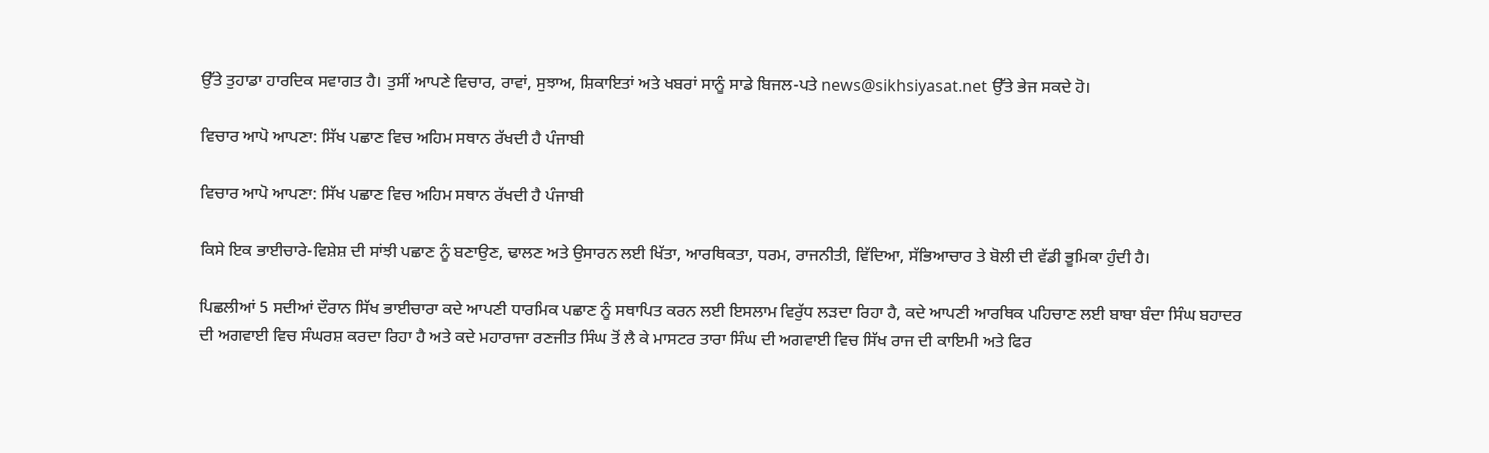ਉੱਤੇ ਤੁਹਾਡਾ ਹਾਰਦਿਕ ਸਵਾਗਤ ਹੈ। ਤੁਸੀਂ ਆਪਣੇ ਵਿਚਾਰ, ਰਾਵਾਂ, ਸੁਝਾਅ, ਸ਼ਿਕਾਇਤਾਂ ਅਤੇ ਖਬਰਾਂ ਸਾਨੂੰ ਸਾਡੇ ਬਿਜਲ-ਪਤੇ news@sikhsiyasat.net ਉੱਤੇ ਭੇਜ ਸਕਦੇ ਹੋ।

ਵਿਚਾਰ ਆਪੋ ਆਪਣਾ: ਸਿੱਖ ਪਛਾਣ ਵਿਚ ਅਹਿਮ ਸਥਾਨ ਰੱਖਦੀ ਹੈ ਪੰਜਾਬੀ

ਵਿਚਾਰ ਆਪੋ ਆਪਣਾ: ਸਿੱਖ ਪਛਾਣ ਵਿਚ ਅਹਿਮ ਸਥਾਨ ਰੱਖਦੀ ਹੈ ਪੰਜਾਬੀ

ਕਿਸੇ ਇਕ ਭਾਈਚਾਰੇ-ਵਿਸ਼ੇਸ਼ ਦੀ ਸਾਂਝੀ ਪਛਾਣ ਨੂੰ ਬਣਾਉਣ, ਢਾਲਣ ਅਤੇ ਉਸਾਰਨ ਲਈ ਖਿੱਤਾ, ਆਰਥਿਕਤਾ, ਧਰਮ, ਰਾਜਨੀਤੀ, ਵਿੱਦਿਆ, ਸੱਭਿਆਚਾਰ ਤੇ ਬੋਲੀ ਦੀ ਵੱਡੀ ਭੂਮਿਕਾ ਹੁੰਦੀ ਹੈ।

ਪਿਛਲੀਆਂ 5 ਸਦੀਆਂ ਦੌਰਾਨ ਸਿੱਖ ਭਾਈਚਾਰਾ ਕਦੇ ਆਪਣੀ ਧਾਰਮਿਕ ਪਛਾਣ ਨੂੰ ਸਥਾਪਿਤ ਕਰਨ ਲਈ ਇਸਲਾਮ ਵਿਰੁੱਧ ਲੜਦਾ ਰਿਹਾ ਹੈ, ਕਦੇ ਆਪਣੀ ਆਰਥਿਕ ਪਹਿਚਾਣ ਲਈ ਬਾਬਾ ਬੰਦਾ ਸਿੰਘ ਬਹਾਦਰ ਦੀ ਅਗਵਾਈ ਵਿਚ ਸੰਘਰਸ਼ ਕਰਦਾ ਰਿਹਾ ਹੈ ਅਤੇ ਕਦੇ ਮਹਾਰਾਜਾ ਰਣਜੀਤ ਸਿੰਘ ਤੋਂ ਲੈ ਕੇ ਮਾਸਟਰ ਤਾਰਾ ਸਿੰਘ ਦੀ ਅਗਵਾਈ ਵਿਚ ਸਿੱਖ ਰਾਜ ਦੀ ਕਾਇਮੀ ਅਤੇ ਫਿਰ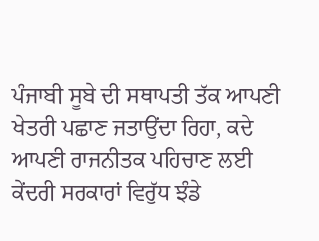ਪੰਜਾਬੀ ਸੂਬੇ ਦੀ ਸਥਾਪਤੀ ਤੱਕ ਆਪਣੀ ਖੇਤਰੀ ਪਛਾਣ ਜਤਾਉਂਦਾ ਰਿਹਾ, ਕਦੇ ਆਪਣੀ ਰਾਜਨੀਤਕ ਪਹਿਚਾਣ ਲਈ ਕੇਂਦਰੀ ਸਰਕਾਰਾਂ ਵਿਰੁੱਧ ਝੰਡੇ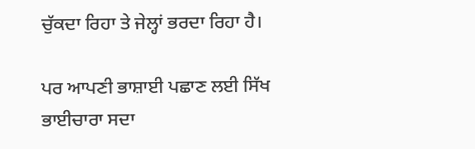ਚੁੱਕਦਾ ਰਿਹਾ ਤੇ ਜੇਲ੍ਹਾਂ ਭਰਦਾ ਰਿਹਾ ਹੈ।

ਪਰ ਆਪਣੀ ਭਾਸ਼ਾਈ ਪਛਾਣ ਲਈ ਸਿੱਖ ਭਾਈਚਾਰਾ ਸਦਾ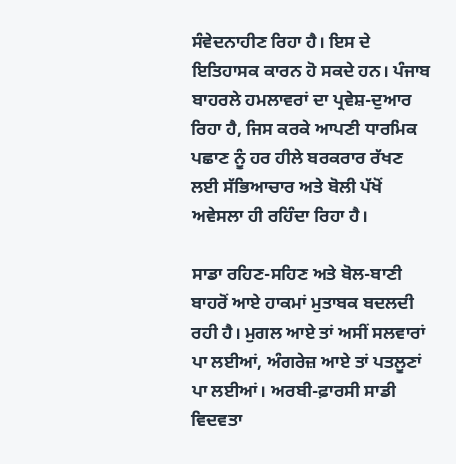ਸੰਵੇਦਨਾਹੀਣ ਰਿਹਾ ਹੈ। ਇਸ ਦੇ ਇਤਿਹਾਸਕ ਕਾਰਨ ਹੋ ਸਕਦੇ ਹਨ। ਪੰਜਾਬ ਬਾਹਰਲੇ ਹਮਲਾਵਰਾਂ ਦਾ ਪ੍ਰਵੇਸ਼-ਦੁਆਰ ਰਿਹਾ ਹੈ, ਜਿਸ ਕਰਕੇ ਆਪਣੀ ਧਾਰਮਿਕ ਪਛਾਣ ਨੂੰ ਹਰ ਹੀਲੇ ਬਰਕਰਾਰ ਰੱਖਣ ਲਈ ਸੱਭਿਆਚਾਰ ਅਤੇ ਬੋਲੀ ਪੱਖੋਂ ਅਵੇਸਲਾ ਹੀ ਰਹਿੰਦਾ ਰਿਹਾ ਹੈ।

ਸਾਡਾ ਰਹਿਣ-ਸਹਿਣ ਅਤੇ ਬੋਲ-ਬਾਣੀ ਬਾਹਰੋਂ ਆਏ ਹਾਕਮਾਂ ਮੁਤਾਬਕ ਬਦਲਦੀ ਰਹੀ ਹੈ। ਮੁਗਲ ਆਏ ਤਾਂ ਅਸੀਂ ਸਲਵਾਰਾਂ ਪਾ ਲਈਆਂ, ਅੰਗਰੇਜ਼ ਆਏ ਤਾਂ ਪਤਲੂਣਾਂ ਪਾ ਲਈਆਂ। ਅਰਬੀ-ਫ਼ਾਰਸੀ ਸਾਡੀ ਵਿਦਵਤਾ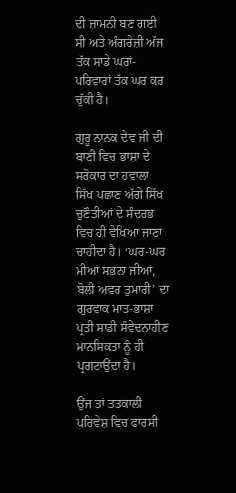ਦੀ ਜ਼ਾਮਨੀ ਬਣ ਗਈ ਸੀ ਅਤੇ ਅੰਗਰੇਜ਼ੀ ਅੱਜ ਤੱਕ ਸਾਡੇ ਘਰਾਂ-ਪਰਿਵਾਰਾਂ ਤੱਕ ਘਰ ਕਰ ਚੁੱਕੀ ਹੈ।

ਗੁਰੂ ਨਾਨਕ ਦੇਵ ਜੀ ਦੀ ਬਾਣੀ ਵਿਚ ਭਾਸ਼ਾ ਦੇ ਸਰੋਕਾਰ ਦਾ ਹਵਾਲਾ ਸਿੱਖ ਪਛਾਣ ਅੱਗੇ ਸਿੱਖ ਚੁਣੌਤੀਆਂ ਦੇ ਸੰਦਰਭ ਵਿਚ ਹੀ ਵੇਖਿਆ ਜਾਣਾ ਚਾਹੀਦਾ ਹੈ। ‘ਘਰ-ਘਰ ਮੀਆਂ ਸਭਨਾ ਜੀਆਂ, ਬੋਲੀ ਅਵਰ ਤੁਮਾਰੀ’ ਦਾ ਗੁਰਵਾਕ ਮਾਤ-ਭਾਸ਼ਾ ਪ੍ਰਤੀ ਸਾਡੀ ਸੰਵੇਦਨਾਹੀਣ ਮਾਨਸਿਕਤਾ ਨੂੰ ਹੀ ਪ੍ਰਗਟਾਉਂਦਾ ਹੈ।

ਉਂਜ ਤਾਂ ਤਤਕਾਲੀ ਪਰਿਵੇਸ਼ ਵਿਚ ਫਾਰਸੀ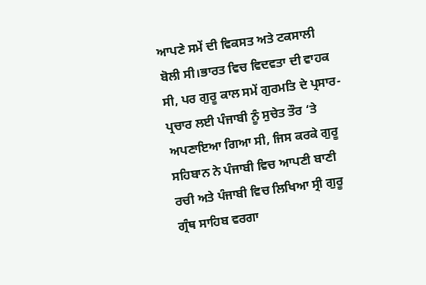ਆਪਣੇ ਸਮੇਂ ਦੀ ਵਿਕਸਤ ਅਤੇ ਟਕਸਾਲੀ ਬੋਲੀ ਸੀ।ਭਾਰਤ ਵਿਚ ਵਿਦਵਤਾ ਦੀ ਵਾਹਕ ਸੀ, ਪਰ ਗੁਰੂ ਕਾਲ ਸਮੇਂ ਗੁਰਮਤਿ ਦੇ ਪ੍ਰਸਾਰ-ਪ੍ਰਚਾਰ ਲਈ ਪੰਜਾਬੀ ਨੂੰ ਸੁਚੇਤ ਤੌਰ ‘ਤੇ ਅਪਣਾਇਆ ਗਿਆ ਸੀ, ਜਿਸ ਕਰਕੇ ਗੁਰੂ ਸਹਿਬਾਨ ਨੇ ਪੰਜਾਬੀ ਵਿਚ ਆਪਣੀ ਬਾਣੀ ਰਚੀ ਅਤੇ ਪੰਜਾਬੀ ਵਿਚ ਲਿਖਿਆ ਸ੍ਰੀ ਗੁਰੂ ਗ੍ਰੰਥ ਸਾਹਿਬ ਵਰਗਾ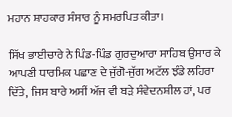ਮਹਾਨ ਸ਼ਾਹਕਾਰ ਸੰਸਾਰ ਨੂੰ ਸਮਰਪਿਤ ਕੀਤਾ।

ਸਿੱਖ ਭਾਈਚਾਰੇ ਨੇ ਪਿੰਡ-ਪਿੰਡ ਗੁਰਦੁਆਰਾ ਸਾਹਿਬ ਉਸਾਰ ਕੇ ਆਪਣੀ ਧਾਰਮਿਕ ਪਛਾਣ ਦੇ ਜੁੱਗੋ-ਜੁੱਗ ਅਟੱਲ ਝੰਡੇ ਲਹਿਰਾ ਦਿੱਤੇ, ਜਿਸ ਬਾਰੇ ਅਸੀਂ ਅੱਜ ਵੀ ਬੜੇ ਸੰਵੇਦਨਸ਼ੀਲ ਹਾਂ, ਪਰ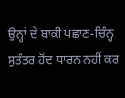ਉਨ੍ਹਾਂ ਦੇ ਬਾਕੀ ਪਛਾਣ-ਚਿੰਨ੍ਹ ਸੁਤੰਤਰ ਹੋਂਦ ਧਾਰਨ ਨਹੀਂ ਕਰ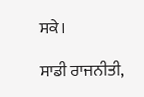ਸਕੇ।

ਸਾਡੀ ਰਾਜਨੀਤੀ,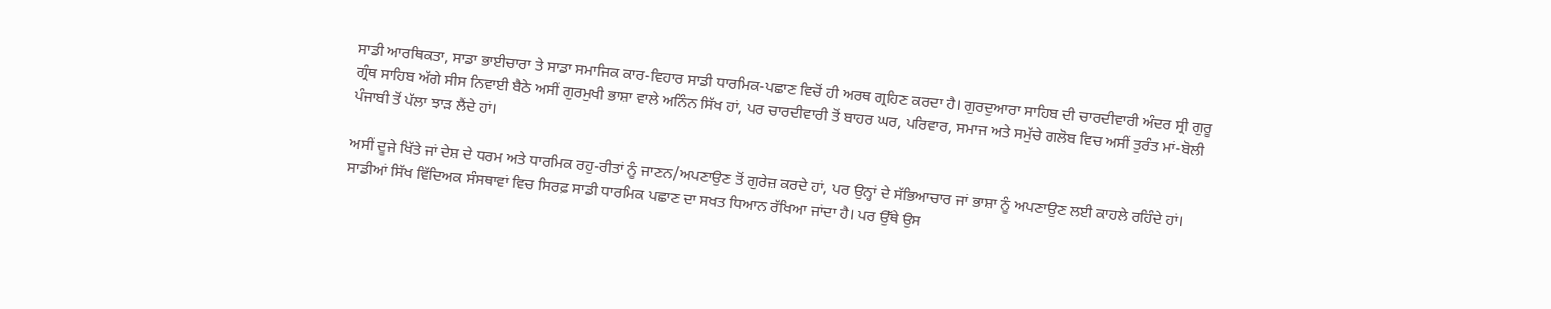ਸਾਡੀ ਆਰਥਿਕਤਾ, ਸਾਡਾ ਭਾਈਚਾਰਾ ਤੇ ਸਾਡਾ ਸਮਾਜਿਕ ਕਾਰ-ਵਿਹਾਰ ਸਾਡੀ ਧਾਰਮਿਕ-ਪਛਾਣ ਵਿਚੋਂ ਹੀ ਅਰਥ ਗ੍ਰਹਿਣ ਕਰਦਾ ਹੈ। ਗੁਰਦੁਆਰਾ ਸਾਹਿਬ ਦੀ ਚਾਰਦੀਵਾਰੀ ਅੰਦਰ ਸ੍ਰੀ ਗੁਰੂ ਗ੍ਰੰਥ ਸਾਹਿਬ ਅੱਗੇ ਸੀਸ ਨਿਵਾਈ ਬੈਠੇ ਅਸੀਂ ਗੁਰਮੁਖੀ ਭਾਸ਼ਾ ਵਾਲੇ ਅਨਿੰਨ ਸਿੱਖ ਹਾਂ, ਪਰ ਚਾਰਦੀਵਾਰੀ ਤੋਂ ਬਾਹਰ ਘਰ, ਪਰਿਵਾਰ, ਸਮਾਜ ਅਤੇ ਸਮੁੱਚੇ ਗਲੋਬ ਵਿਚ ਅਸੀਂ ਤੁਰੰਤ ਮਾਂ-ਬੋਲੀ ਪੰਜਾਬੀ ਤੋਂ ਪੱਲਾ ਝਾੜ ਲੈਂਦੇ ਹਾਂ।

ਅਸੀਂ ਦੂਜੇ ਖਿੱਤੇ ਜਾਂ ਦੇਸ਼ ਦੇ ਧਰਮ ਅਤੇ ਧਾਰਮਿਕ ਰਹੁ-ਰੀਤਾਂ ਨੂੰ ਜਾਣਨ/ਅਪਣਾਉਣ ਤੋਂ ਗੁਰੇਜ਼ ਕਰਦੇ ਹਾਂ, ਪਰ ਉਨ੍ਹਾਂ ਦੇ ਸੱਭਿਆਚਾਰ ਜਾਂ ਭਾਸ਼ਾ ਨੂੰ ਅਪਣਾਉਣ ਲਈ ਕਾਹਲੇ ਰਹਿੰਦੇ ਹਾਂ। ਸਾਡੀਆਂ ਸਿੱਖ ਵਿੱਦਿਅਕ ਸੰਸਥਾਵਾਂ ਵਿਚ ਸਿਰਫ਼ ਸਾਡੀ ਧਾਰਮਿਕ ਪਛਾਣ ਦਾ ਸਖਤ ਧਿਆਨ ਰੱਖਿਆ ਜਾਂਦਾ ਹੈ। ਪਰ ਉੱਥੇ ਉਸ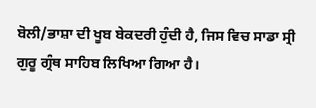ਬੋਲੀ/ਭਾਸ਼ਾ ਦੀ ਖੂਬ ਬੇਕਦਰੀ ਹੁੰਦੀ ਹੈ, ਜਿਸ ਵਿਚ ਸਾਡਾ ਸ੍ਰੀ ਗੁਰੂ ਗ੍ਰੰਥ ਸਾਹਿਬ ਲਿਖਿਆ ਗਿਆ ਹੈ।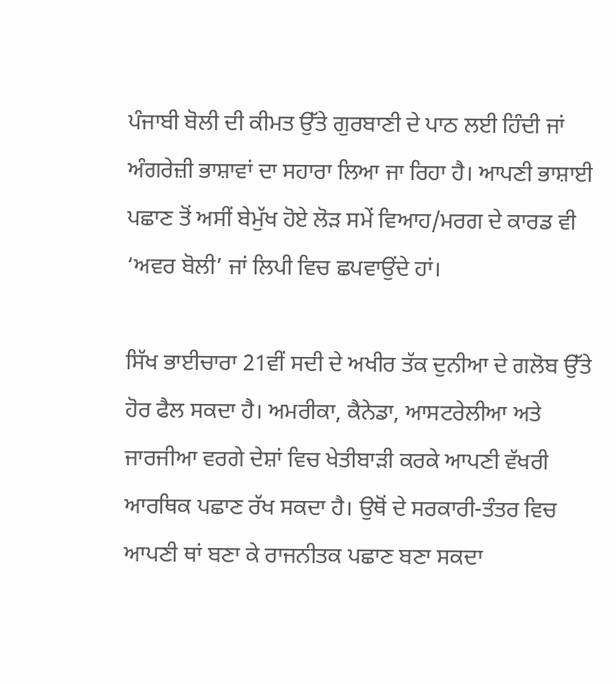ਪੰਜਾਬੀ ਬੋਲੀ ਦੀ ਕੀਮਤ ਉੱਤੇ ਗੁਰਬਾਣੀ ਦੇ ਪਾਠ ਲਈ ਹਿੰਦੀ ਜਾਂ ਅੰਗਰੇਜ਼ੀ ਭਾਸ਼ਾਵਾਂ ਦਾ ਸਹਾਰਾ ਲਿਆ ਜਾ ਰਿਹਾ ਹੈ। ਆਪਣੀ ਭਾਸ਼ਾਈ ਪਛਾਣ ਤੋਂ ਅਸੀਂ ਬੇਮੁੱਖ ਹੋਏ ਲੋੜ ਸਮੇਂ ਵਿਆਹ/ਮਰਗ ਦੇ ਕਾਰਡ ਵੀ ‘ਅਵਰ ਬੋਲੀ’ ਜਾਂ ਲਿਪੀ ਵਿਚ ਛਪਵਾਉਂਦੇ ਹਾਂ।

ਸਿੱਖ ਭਾਈਚਾਰਾ 21ਵੀਂ ਸਦੀ ਦੇ ਅਖੀਰ ਤੱਕ ਦੁਨੀਆ ਦੇ ਗਲੋਬ ਉੱਤੇ ਹੋਰ ਫੈਲ ਸਕਦਾ ਹੈ। ਅਮਰੀਕਾ, ਕੈਨੇਡਾ, ਆਸਟਰੇਲੀਆ ਅਤੇ ਜਾਰਜੀਆ ਵਰਗੇ ਦੇਸ਼ਾਂ ਵਿਚ ਖੇਤੀਬਾੜੀ ਕਰਕੇ ਆਪਣੀ ਵੱਖਰੀ ਆਰਥਿਕ ਪਛਾਣ ਰੱਖ ਸਕਦਾ ਹੈ। ਉਥੋਂ ਦੇ ਸਰਕਾਰੀ-ਤੰਤਰ ਵਿਚ ਆਪਣੀ ਥਾਂ ਬਣਾ ਕੇ ਰਾਜਨੀਤਕ ਪਛਾਣ ਬਣਾ ਸਕਦਾ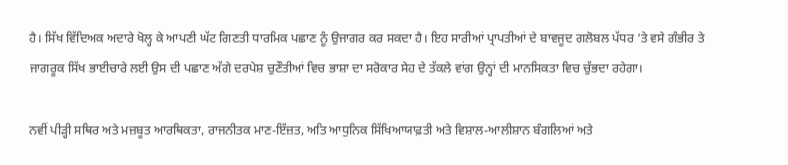ਹੈ। ਸਿੱਖ ਵਿੱਦਿਅਕ ਅਦਾਰੇ ਖੋਲ੍ਹ ਕੇ ਆਪਣੀ ਘੱਟ ਗਿਣਤੀ ਧਾਰਮਿਕ ਪਛਾਣ ਨੂੰ ਉਜਾਗਰ ਕਰ ਸਕਦਾ ਹੈ। ਇਹ ਸਾਰੀਆਂ ਪ੍ਰਾਪਤੀਆਂ ਦੇ ਬਾਵਜੂਦ ਗਲੋਬਲ ਪੱਧਰ ‘ਤੇ ਵਸੇ ਗੰਭੀਰ ਤੇ ਜਾਗਰੂਕ ਸਿੱਖ ਭਾਈਚਾਰੇ ਲਈ ਉਸ ਦੀ ਪਛਾਣ ਅੱਗੇ ਦਰਪੇਸ਼ ਚੁਣੌਤੀਆਂ ਵਿਚ ਭਾਸ਼ਾ ਦਾ ਸਰੋਕਾਰ ਸੇਹ ਦੇ ਤੱਕਲੇ ਵਾਂਗ ਉਨ੍ਹਾਂ ਦੀ ਮਾਨਸਿਕਤਾ ਵਿਚ ਚੁੱਭਦਾ ਰਹੇਗਾ।

ਨਵੀਂ ਪੀੜ੍ਹੀ ਸਥਿਰ ਅਤੇ ਮਜ਼ਬੂਤ ਆਰਥਿਕਤਾ, ਰਾਜਨੀਤਕ ਮਾਣ-ਇੱਜ਼ਤ, ਅਤਿ ਆਧੁਨਿਕ ਸਿੱਖਿਆਯਾਫ਼ਤੀ ਅਤੇ ਵਿਸ਼ਾਲ-ਆਲੀਸ਼ਾਨ ਬੰਗਲਿਆਂ ਅਤੇ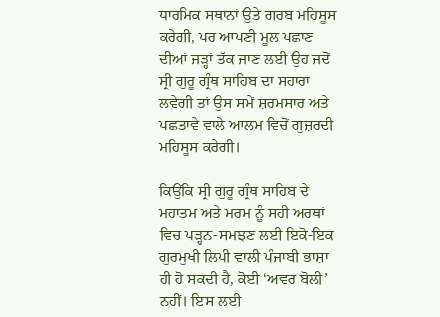ਧਾਰਮਿਕ ਸਥਾਨਾਂ ਉਤੇ ਗਰਬ ਮਹਿਸੂਸ ਕਰੇਗੀ, ਪਰ ਆਪਣੀ ਮੂਲ ਪਛਾਣ ਦੀਆਂ ਜੜ੍ਹਾਂ ਤੱਕ ਜਾਣ ਲਈ ਉਹ ਜਦੋਂ ਸ੍ਰੀ ਗੁਰੂ ਗ੍ਰੰਥ ਸਾਹਿਬ ਦਾ ਸਹਾਰਾ ਲਵੇਗੀ ਤਾਂ ਉਸ ਸਮੇਂ ਸ਼ਰਮਸਾਰ ਅਤੇ ਪਛਤਾਵੇ ਵਾਲੇ ਆਲਮ ਵਿਚੋਂ ਗੁਜ਼ਰਦੀ ਮਹਿਸੂਸ ਕਰੇਗੀ।

ਕਿਉਂਕਿ ਸ੍ਰੀ ਗੁਰੂ ਗ੍ਰੰਥ ਸਾਹਿਬ ਦੇ ਮਹਾਤਮ ਅਤੇ ਮਰਮ ਨੂੰ ਸਹੀ ਅਰਥਾਂ ਵਿਚ ਪੜ੍ਹਨ-ਸਮਝਣ ਲਈ ਇਕੋ-ਇਕ ਗੁਰਮੁਖੀ ਲਿਪੀ ਵਾਲੀ ਪੰਜਾਬੀ ਭਾਸ਼ਾ ਹੀ ਹੋ ਸਕਦੀ ਹੈ, ਕੋਈ ‘ਅਵਰ ਬੋਲੀ’ ਨਹੀਂ। ਇਸ ਲਈ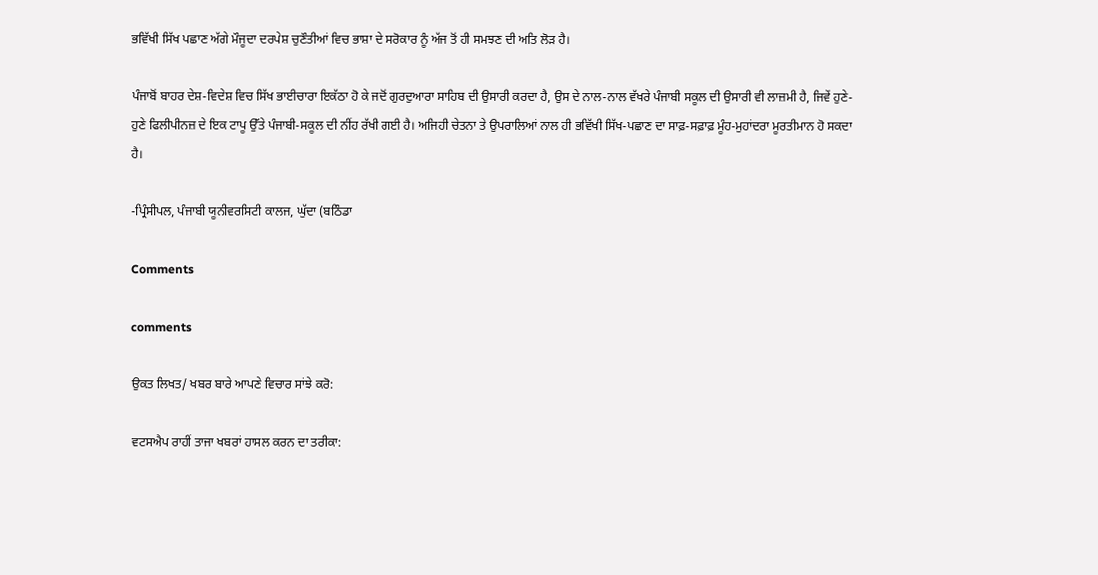ਭਵਿੱਖੀ ਸਿੱਖ ਪਛਾਣ ਅੱਗੇ ਮੌਜੂਦਾ ਦਰਪੇਸ਼ ਚੁਣੌਤੀਆਂ ਵਿਚ ਭਾਸ਼ਾ ਦੇ ਸਰੋਕਾਰ ਨੂੰ ਅੱਜ ਤੋਂ ਹੀ ਸਮਝਣ ਦੀ ਅਤਿ ਲੋੜ ਹੈ।

ਪੰਜਾਬੋਂ ਬਾਹਰ ਦੇਸ਼-ਵਿਦੇਸ਼ ਵਿਚ ਸਿੱਖ ਭਾਈਚਾਰਾ ਇਕੱਠਾ ਹੋ ਕੇ ਜਦੋਂ ਗੁਰਦੁਆਰਾ ਸਾਹਿਬ ਦੀ ਉਸਾਰੀ ਕਰਦਾ ਹੈ, ਉਸ ਦੇ ਨਾਲ-ਨਾਲ ਵੱਖਰੇ ਪੰਜਾਬੀ ਸਕੂਲ ਦੀ ਉਸਾਰੀ ਵੀ ਲਾਜ਼ਮੀ ਹੈ, ਜਿਵੇਂ ਹੁਣੇ-ਹੁਣੇ ਫਿਲੀਪੀਨਜ਼ ਦੇ ਇਕ ਟਾਪੂ ਉੱਤੇ ਪੰਜਾਬੀ-ਸਕੂਲ ਦੀ ਨੀਂਹ ਰੱਖੀ ਗਈ ਹੈ। ਅਜਿਹੀ ਚੇਤਨਾ ਤੇ ਉਪਰਾਲਿਆਂ ਨਾਲ ਹੀ ਭਵਿੱਖੀ ਸਿੱਖ-ਪਛਾਣ ਦਾ ਸਾਫ਼-ਸਫ਼ਾਫ਼ ਮੂੰਹ-ਮੁਹਾਂਦਰਾ ਮੂਰਤੀਮਾਨ ਹੋ ਸਕਦਾ ਹੈ।

-ਪ੍ਰਿੰਸੀਪਲ, ਪੰਜਾਬੀ ਯੂਨੀਵਰਸਿਟੀ ਕਾਲਜ, ਘੁੱਦਾ (ਬਠਿੰਡਾ

Comments

comments

ਉਕਤ ਲਿਖਤ/ ਖਬਰ ਬਾਰੇ ਆਪਣੇ ਵਿਚਾਰ ਸਾਂਝੇ ਕਰੋ:

ਵਟਸਐਪ ਰਾਹੀਂ ਤਾਜਾ ਖਬਰਾਂ ਹਾਸਲ ਕਰਨ ਦਾ ਤਰੀਕਾ: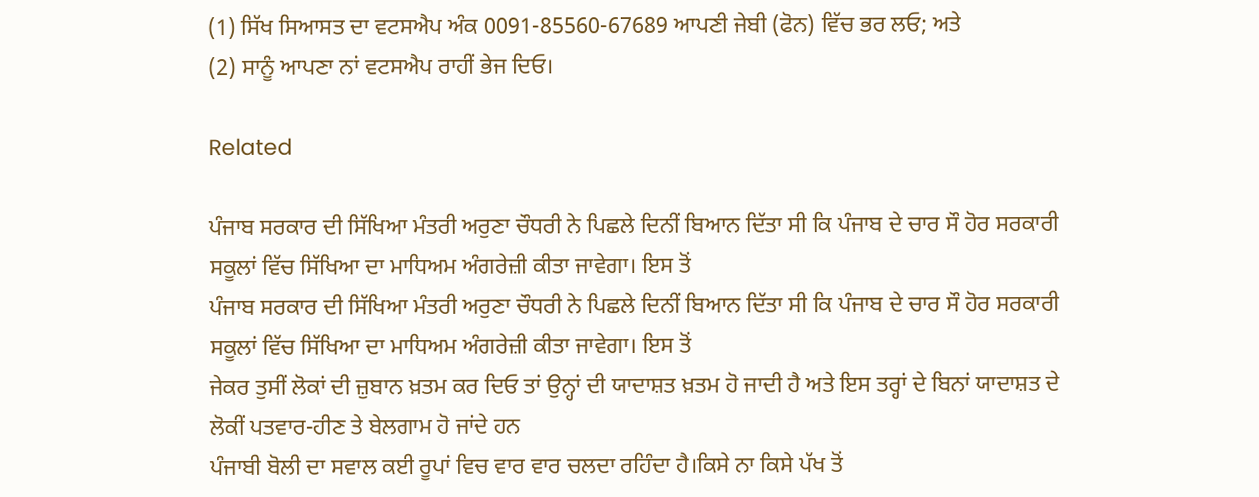(1) ਸਿੱਖ ਸਿਆਸਤ ਦਾ ਵਟਸਐਪ ਅੰਕ 0091-85560-67689 ਆਪਣੀ ਜੇਬੀ (ਫੋਨ) ਵਿੱਚ ਭਰ ਲਓ; ਅਤੇ
(2) ਸਾਨੂੰ ਆਪਣਾ ਨਾਂ ਵਟਸਐਪ ਰਾਹੀਂ ਭੇਜ ਦਿਓ।

Related

ਪੰਜਾਬ ਸਰਕਾਰ ਦੀ ਸਿੱਖਿਆ ਮੰਤਰੀ ਅਰੁਣਾ ਚੌਧਰੀ ਨੇ ਪਿਛਲੇ ਦਿਨੀਂ ਬਿਆਨ ਦਿੱਤਾ ਸੀ ਕਿ ਪੰਜਾਬ ਦੇ ਚਾਰ ਸੌ ਹੋਰ ਸਰਕਾਰੀ ਸਕੂਲਾਂ ਵਿੱਚ ਸਿੱਖਿਆ ਦਾ ਮਾਧਿਅਮ ਅੰਗਰੇਜ਼ੀ ਕੀਤਾ ਜਾਵੇਗਾ। ਇਸ ਤੋਂ
ਪੰਜਾਬ ਸਰਕਾਰ ਦੀ ਸਿੱਖਿਆ ਮੰਤਰੀ ਅਰੁਣਾ ਚੌਧਰੀ ਨੇ ਪਿਛਲੇ ਦਿਨੀਂ ਬਿਆਨ ਦਿੱਤਾ ਸੀ ਕਿ ਪੰਜਾਬ ਦੇ ਚਾਰ ਸੌ ਹੋਰ ਸਰਕਾਰੀ ਸਕੂਲਾਂ ਵਿੱਚ ਸਿੱਖਿਆ ਦਾ ਮਾਧਿਅਮ ਅੰਗਰੇਜ਼ੀ ਕੀਤਾ ਜਾਵੇਗਾ। ਇਸ ਤੋਂ
ਜੇਕਰ ਤੁਸੀਂ ਲੋਕਾਂ ਦੀ ਜ਼ੁਬਾਨ ਖ਼ਤਮ ਕਰ ਦਿਓ ਤਾਂ ਉਨ੍ਹਾਂ ਦੀ ਯਾਦਾਸ਼ਤ ਖ਼ਤਮ ਹੋ ਜਾਦੀ ਹੈ ਅਤੇ ਇਸ ਤਰ੍ਹਾਂ ਦੇ ਬਿਨਾਂ ਯਾਦਾਸ਼ਤ ਦੇ ਲੋਕੀਂ ਪਤਵਾਰ-ਹੀਣ ਤੇ ਬੇਲਗਾਮ ਹੋ ਜਾਂਦੇ ਹਨ
ਪੰਜਾਬੀ ਬੋਲੀ ਦਾ ਸਵਾਲ ਕਈ ਰੂਪਾਂ ਵਿਚ ਵਾਰ ਵਾਰ ਚਲਦਾ ਰਹਿੰਦਾ ਹੈ।ਕਿਸੇ ਨਾ ਕਿਸੇ ਪੱਖ ਤੋਂ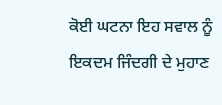ਕੋਈ ਘਟਨਾ ਇਹ ਸਵਾਲ ਨੂੰ ਇਕਦਮ ਜਿੰਦਗੀ ਦੇ ਮੁਹਾਣ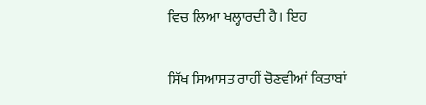ਵਿਚ ਲਿਆ ਖਲ੍ਹਾਰਦੀ ਹੈ। ਇਹ

ਸਿੱਖ ਸਿਆਸਤ ਰਾਹੀਂ ਚੋਣਵੀਆਂ ਕਿਤਾਬਾਂ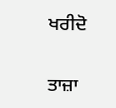ਖਰੀਦੋ

ਤਾਜ਼ਾ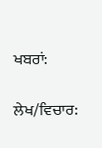ਖਬਰਾਂ:

ਲੇਖ/ਵਿਚਾਰ: